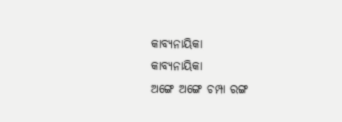କାବ୍ୟନାୟିକା
କାବ୍ୟନାୟିକା
ଅଙ୍ଗେ ଅଙ୍ଗେ ଚମ୍ପା ରଙ୍ଗ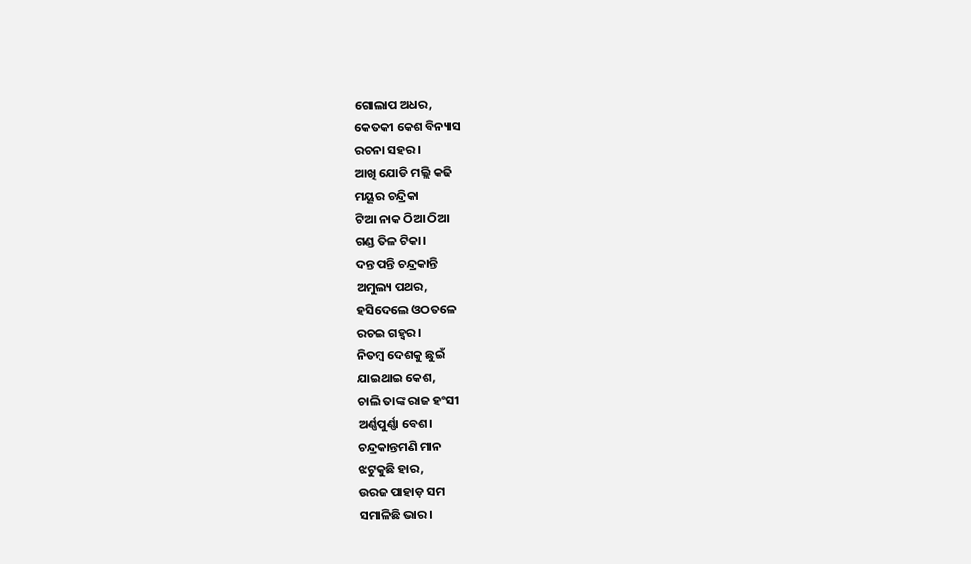ଗୋଲାପ ଅଧର,
କେତକୀ କେଶ ବିନ୍ୟାସ
ରଚନା ସହର।
ଆଖି ଯୋଡି ମଲ୍ଲି କଢି
ମୟୂର ଚନ୍ଦ୍ରିକା
ଟିଆ ନାକ ଠିଆ ଠିଆ
ଗଣ୍ଡ ତିଳ ଟିକା।
ଦନ୍ତ ପନ୍ତି ଚନ୍ଦ୍ରକାନ୍ତି
ଅମୁଲ୍ୟ ପଥର,
ହସିଦେଲେ ଓଠତଳେ
ରଚଇ ଗହ୍ୱର ।
ନିତମ୍ବ ଦେଶକୁ ଛୁଇଁ
ଯାଇଥାଇ କେଶ,
ଚାଲି ତାଙ୍କ ରାଜ ହଂସୀ
ଅର୍ଣ୍ଣପୁର୍ଣ୍ଣା ବେଶ।
ଚନ୍ଦ୍ରକାନ୍ତମଣି ମାନ
ଝଟୁକୁଛି ହାର,
ଉରଜ ପାହାଡ଼ ସମ
ସମାଳିଛି ଭାର।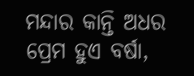ମନ୍ଦାର କାନ୍ତି ଅଧର
ପ୍ରେମ ହୁଏ ବର୍ଷା,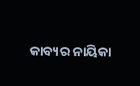କାବ୍ୟର ନାୟିକା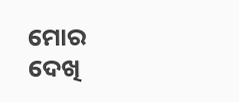ମୋର
ଦେଖି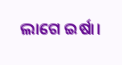ଲାଗେ ଇର୍ଷା।